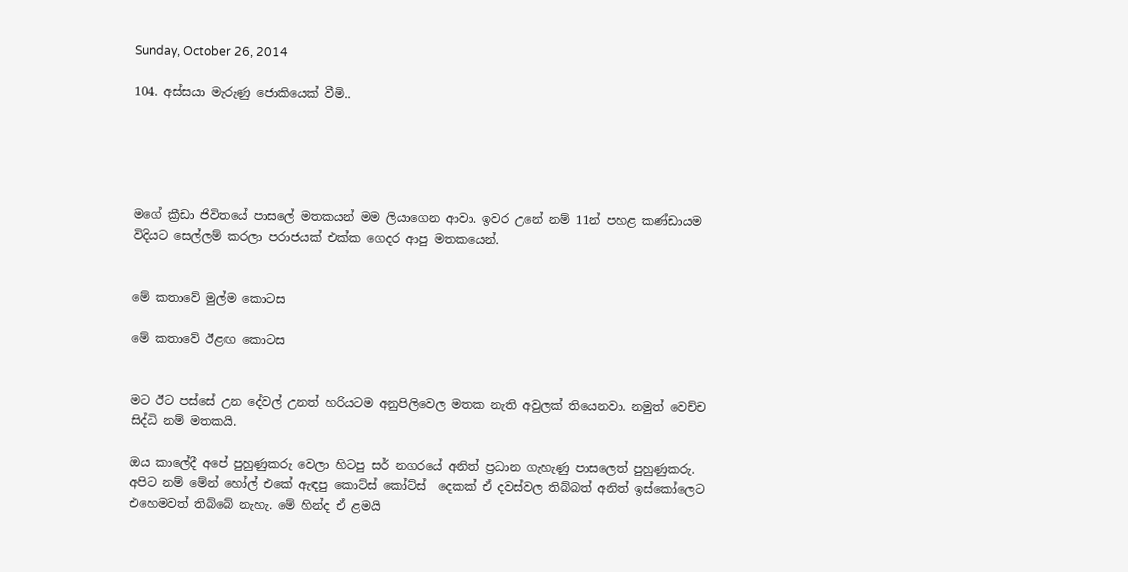Sunday, October 26, 2014

104. අස්සයා මැරුණු ජොකියෙක් වීමි..





මගේ ක්‍රීඩා ජිවිතයේ පාසලේ මතකයන් මම ලියාගෙන ආවා. ඉවර උනේ නම් 11න් පහළ කණ්ඩායම විදියට සෙල්ලම් කරලා පරාජයක් එක්ක ගෙදර ආපු මතකයෙන්.


මේ කතාවේ මුල්ම කොටස

මේ කතාවේ ඊළඟ කොටස


මට ඊට පස්සේ උන දේවල් උනත් හරියටම අනුපිලිවෙල මතක නැති අවුලක් තියෙනවා. නමුත් වෙච්ච සිද්ධි නම් මතකයි.

ඔය කාලේදී අපේ පුහුණුකරු වෙලා හිටපු සර් නගරයේ අනිත් ප්‍රධාන ගැහැණු පාසලෙත් පුහුණුකරු. අපිට නම් මේන් හෝල් එකේ ඇඳපු කොට්ස් කෝට්ස්  දෙකක් ඒ දවස්වල තිබ්බත් අනිත් ඉස්කෝලෙට එහෙමවත් තිබ්බේ නැහැ. මේ හින්ද ඒ ළමයි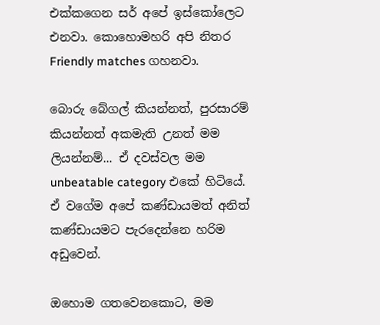එක්කගෙන සර් අපේ ඉස්කෝලෙට එනවා. කොහොමහරි අපි නිතර Friendly matches ගහනවා.

බොරු බේගල් කියන්නත්, පුරසාරම් කියන්නත් අකමැති උනත් මම ලියන්නම්... ඒ දවස්වල මම unbeatable category එකේ හිටියේ. ඒ වගේම අපේ කණ්ඩායමත් අනිත් කණ්ඩායමට පැරදෙන්නෙ හරිම අඩුවෙන්.

ඔහොම ගතවෙනකොට, මම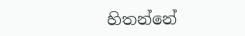හිතන්නේ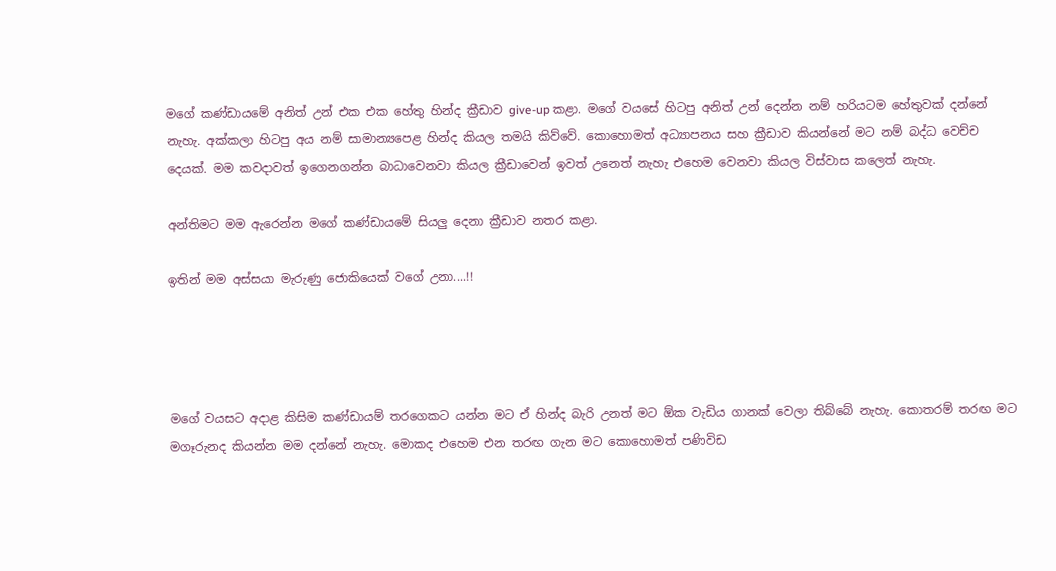මගේ කණ්ඩායමේ අනිත් උන් එක එක හේතු හින්ද ක්‍රීඩාව give-up කළා. මගේ වයසේ හිටපු අනිත් උන් දෙන්න නම් හරියටම හේතුවක් දන්නේ නැහැ. අක්කලා හිටපු අය නම් සාමාන්‍යපෙළ හින්ද කියල තමයි කිව්වේ. කොහොමත් අධ්‍යාපනය සහ ක්‍රීඩාව කියන්නේ මට නම් බද්ධ වෙච්ච දෙයක්. මම කවදාවත් ඉගෙනගන්න බාධාවෙනවා කියල ක්‍රීඩාවෙන් ඉවත් උනෙත් නැහැ එහෙම වෙනවා කියල විස්වාස කලෙත් නැහැ.

අන්තිමට මම ඇරෙන්න මගේ කණ්ඩායමේ සියලු දෙනා ක්‍රීඩාව නතර කළා.

ඉතින් මම අස්සයා මැරුණු ජොකියෙක් වගේ උනා....!!




මගේ වයසට අදාළ කිසිම කණ්ඩායම් තරගෙකට යන්න මට ඒ හින්ද බැරි උනත් මට ඕක වැඩිය ගානක් වෙලා තිබ්බේ නැහැ. කොතරම් තරඟ මට මගෑරුනද කියන්න මම දන්නේ නැහැ. මොකද එහෙම එන තරඟ ගැන මට කොහොමත් පණිවිඩ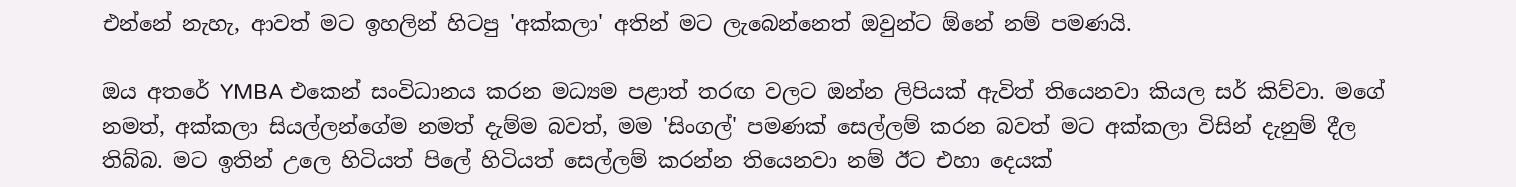එන්නේ නැහැ, ආවත් මට ඉහලින් හිටපු 'අක්කලා' අතින් මට ලැබෙන්නෙත් ඔවුන්ට ඕනේ නම් පමණයි.

ඔය අතරේ YMBA එකෙන් සංවිධානය කරන මධ්‍යම පළාත් තරඟ වලට ඔන්න ලිපියක් ඇවිත් තියෙනවා කියල සර් කිව්වා. මගේ නමත්, අක්කලා සියල්ලන්ගේම නමත් දැම්ම බවත්, මම 'සිංගල්' පමණක් සෙල්ලම් කරන බවත් මට අක්කලා විසින් දැනුම් දීල තිබ්බ. මට ඉතින් උලෙ හිටියත් පිලේ හිටියත් සෙල්ලම් කරන්න තියෙනවා නම් ඊට එහා දෙයක්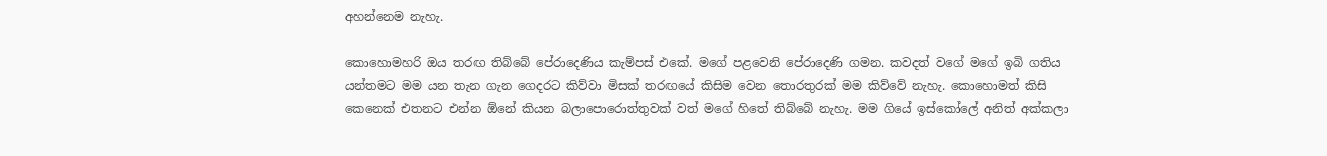අහන්නෙම නැහැ.

කොහොමහරි ඔය තරඟ තිබ්බේ පේරාදෙණිය කැම්පස් එකේ. මගේ පළවෙනි පේරාදෙණි ගමන. කවදත් වගේ මගේ ඉබි ගතිය යන්තමට මම යන තැන ගැන ගෙදරට කිව්වා මිසක් තරඟයේ කිසිම වෙන තොරතුරක් මම කිව්වේ නැහැ. කොහොමත් කිසි කෙනෙක් එතනට එන්න ඕනේ කියන බලාපොරොත්තුවක් වත් මගේ හිතේ තිබ්බේ නැහැ. මම ගියේ ඉස්කෝලේ අනිත් අක්කලා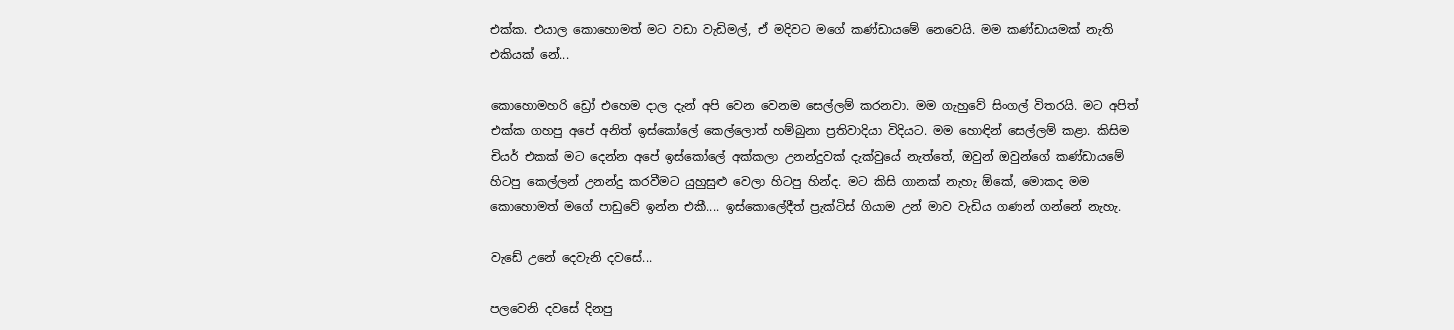එක්ක. එයාල කොහොමත් මට වඩා වැඩිමල්, ඒ මදිවට මගේ කණ්ඩායමේ නෙවෙයි. මම කණ්ඩායමක් නැති එකියක් නේ...

කොහොමහරි ඩ්‍රෝ එහෙම දාල දැන් අපි වෙන වෙනම සෙල්ලම් කරනවා. මම ගැහුවේ සිංගල් විතරයි. මට අපිත් එක්ක ගහපු අපේ අනිත් ඉස්කෝලේ කෙල්ලොත් හම්බුනා ප්‍රතිවාදියා විදියට. මම හොඳින් සෙල්ලම් කළා. කිසිම චියර් එකක් මට දෙන්න අපේ ඉස්කෝලේ අක්කලා උනන්දුවක් දැක්වුයේ නැත්තේ, ඔවුන් ඔවුන්ගේ කණ්ඩායමේ හිටපු කෙල්ලන් උනන්දු කරවීමට යුහුසුළු වෙලා හිටපු හින්ද. මට කිසි ගානක් නැහැ ඕකේ, මොකද මම කොහොමත් මගේ පාඩුවේ ඉන්න එකී.... ඉස්කොලේදීත් ප්‍රැක්ටිස් ගියාම උන් මාව වැඩිය ගණන් ගන්නේ නැහැ.

වැඩේ උනේ දෙවැනි දවසේ...

පලවෙනි දවසේ දිනපු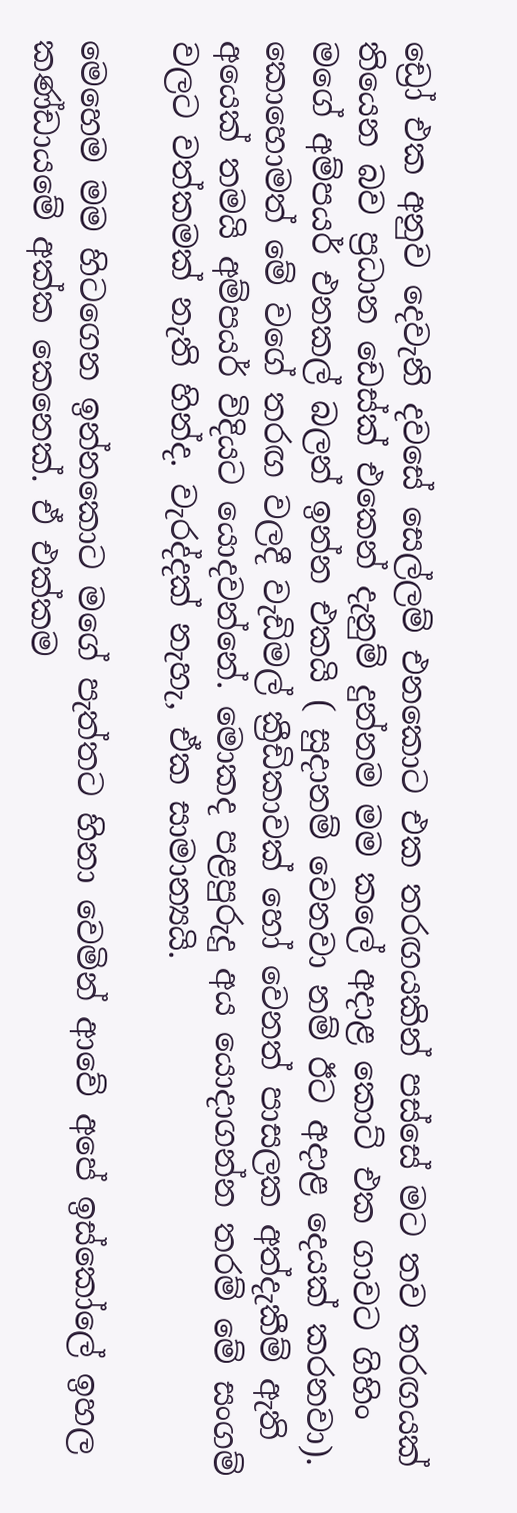ඩ්‍රෝ එක අනුව දෙවැනි දවසේ සෙල්ලම් එනකොට එක තරඟයකින් පස්සේ මට තව තරඟයක් තියෙන බව ප්‍රධාන ඩෙස්ක් එකෙන් දැනුම් දුන්නම මම කලේ අදාළ කොට් එක ගාවට ගිහිං මගේ අම්පයර් එනකල් බලන් ඉන්න එකයි ( සුදානම් වෙනවා නම් ඊට අදාළ දෙයක් කරනවා). කොහොමත් මේ වගේ තරඟ වලදී වැඩිමල් ක්‍රීඩිකාවක් හෝ වෙනත් පාසලක අත්දැකීම් ඇති අයෙක් තමයි අම්පයර් විදියට යොදවන්නේ. මොකද පළපුරුදු අය යොදාගන්න තරම් මේ සංගම් වලට වත්කමක් නැති හින්ද. වැරද්දක් නැහැ, ඒක සාමාන්‍යයි.

මෙහෙම මම හිටගෙන ඉන්නකොට මගේ පැත්තට හිනා වෙමින් ආවේ අපේ ඉස්කෝලේ ඉහල කණ්ඩායමේ අක්ක කෙනෙක්. ඒ එක්කම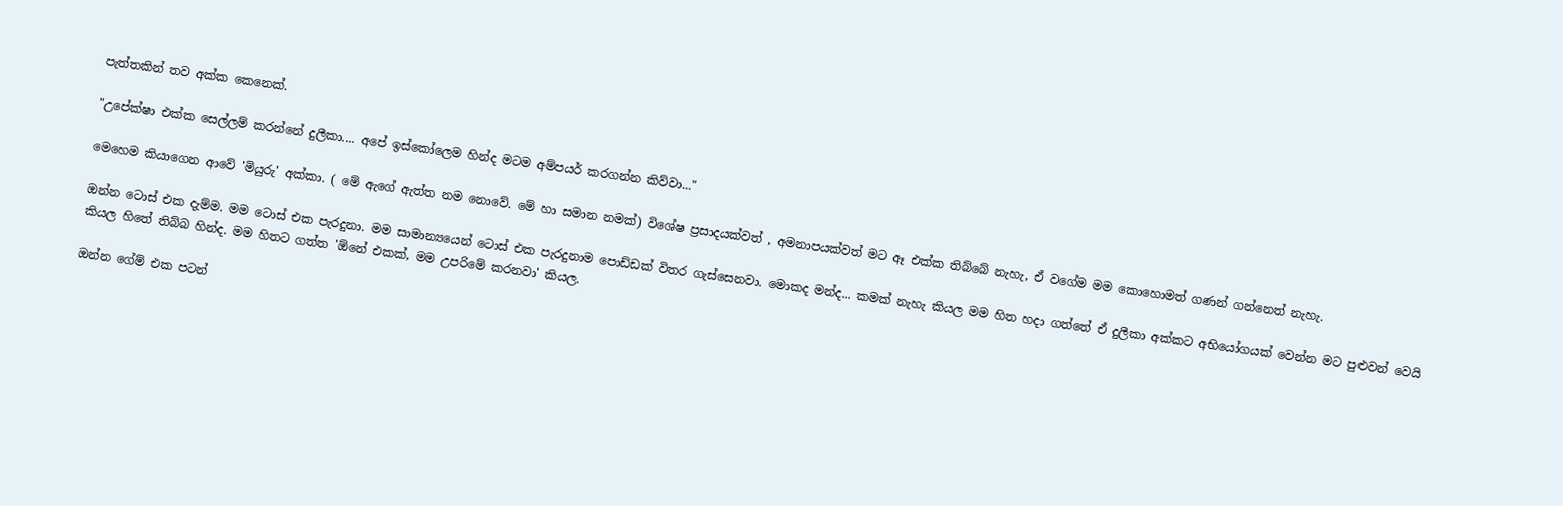පැත්තකින් තව අක්ක කෙනෙක්.

"උපේක්ෂා එක්ක සෙල්ලම් කරන්නේ දුලීකා.... අපේ ඉස්කෝලෙම හින්ද මටම අම්පයර් කරගන්න කිව්වා..."

මෙහෙම කියාගෙන ආවේ 'මියුරු' අක්කා. ( මේ ඇගේ ඇත්ත නම නොවේ. මේ හා සමාන නමක්) විශේෂ ප්‍රසාදයක්වත් , අමනාපයක්වත් මට ඈ එක්ක තිබ්බේ නැහැ, ඒ වගේම මම කොහොමත් ගණන් ගන්නෙත් නැහැ.

ඔන්න ටොස් එක දැම්ම. මම ටොස් එක පැරදුනා. මම සාමාන්‍යයෙන් ටොස් එක පැරදුනාම පොඩ්ඩක් විතර ගැස්සෙනවා. මොකද මන්ද... කමක් නැහැ කියල මම හිත හදා ගත්තේ ඒ දුලීකා අක්කට අභියෝගයක් වෙන්න මට පුළුවන් වෙයි කියල හිතේ තිබ්බ හින්ද. මම හිතට ගත්ත 'ඕනේ එකක්, මම උපරිමේ කරනවා' කියල.

ඔන්න ගේම් එක පටන්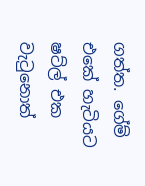ගත්ත. ගේම් එකේ හැටියට ෂට්ල් එක වැටුනොත්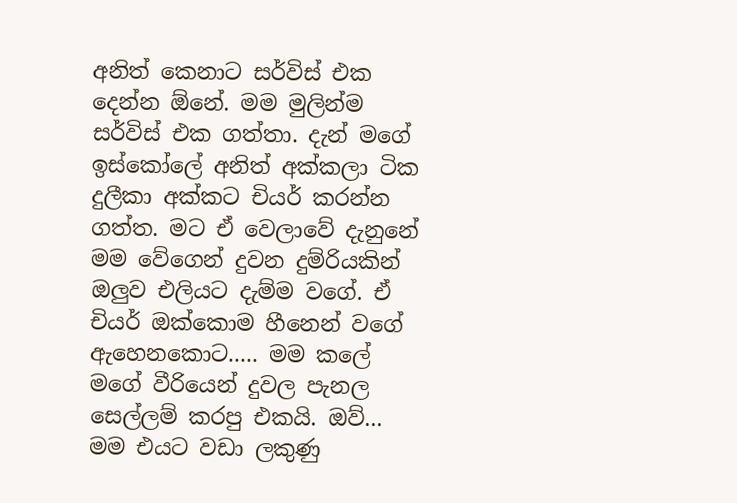අනිත් කෙනාට සර්විස් එක දෙන්න ඕනේ. මම මුලින්ම සර්විස් එක ගත්තා. දැන් මගේ ඉස්කෝලේ අනිත් අක්කලා ටික දුලීකා අක්කට චියර් කරන්න ගත්ත. මට ඒ වෙලාවේ දැනුනේ මම වේගෙන් දුවන දුම්රියකින් ඔලුව එලියට දැම්ම වගේ. ඒ චියර් ඔක්කොම හීනෙන් වගේ ඇහෙනකොට..... මම කලේ මගේ වීරියෙන් දුවල පැනල සෙල්ලම් කරපු එකයි. ඔව්... මම එයට වඩා ලකුණු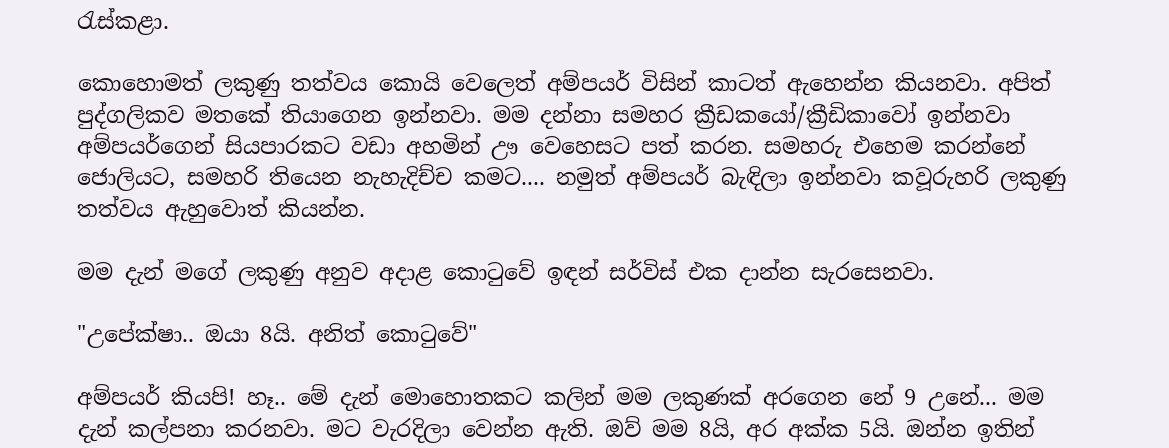රැස්කළා.

කොහොමත් ලකුණු තත්වය කොයි වෙලෙත් අම්පයර් විසින් කාටත් ඇහෙන්න කියනවා. අපිත් පුද්ගලිකව මතකේ තියාගෙන ඉන්නවා. මම දන්නා සමහර ක්‍රීඩකයෝ/ක්‍රීඩිකාවෝ ඉන්නවා අම්පයර්ගෙන් සියපාරකට වඩා අහමින් ඌ වෙහෙසට පත් කරන. සමහරු එහෙම කරන්නේ ජොලියට, සමහරි තියෙන නැහැදිච්ච කමට.... නමුත් අම්පයර් බැඳිලා ඉන්නවා කවූරුහරි ලකුණු තත්වය ඇහුවොත් කියන්න.

මම දැන් මගේ ලකුණු අනුව අදාළ කොටුවේ ඉඳන් සර්විස් එක දාන්න සැරසෙනවා.

"උපේක්ෂා.. ඔයා 8යි. අනිත් කොටුවේ"

අම්පයර් කියපි! හෑ.. මේ දැන් මොහොතකට කලින් මම ලකුණක් අරගෙන නේ 9 උනේ... මම දැන් කල්පනා කරනවා. මට වැරදිලා වෙන්න ඇති. ඔව් මම 8යි, අර අක්ක 5යි. ඔන්න ඉතින්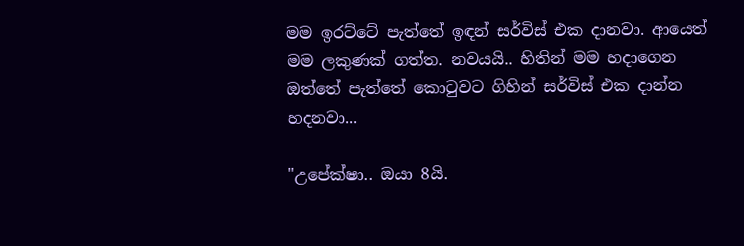මම ඉරට්ටේ පැත්තේ ඉඳන් සර්විස් එක දානවා. ආයෙත් මම ලකුණක් ගත්ත. නවයයි.. හිතින් මම හදාගෙන ඔත්තේ පැත්තේ කොටුවට ගිහින් සර්විස් එක දාන්න හදනවා...

"උපේක්ෂා.. ඔයා 8යි.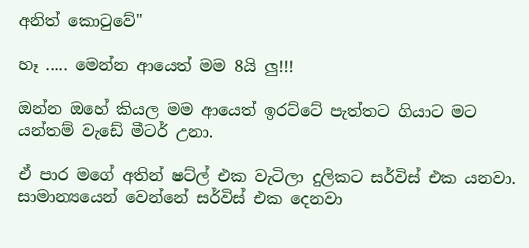අනිත් කොටුවේ"

හෑ ..... මෙන්න ආයෙත් මම 8යි ලු!!!

ඔන්න ඔහේ කියල මම ආයෙත් ඉරට්ටේ පැත්තට ගියාට මට යන්තම් වැඩේ මීටර් උනා.

ඒ පාර මගේ අතින් ෂට්ල් එක වැටිලා දුලිකට සර්විස් එක යනවා. සාමාන්‍යයෙන් වෙන්නේ සර්විස් එක දෙනවා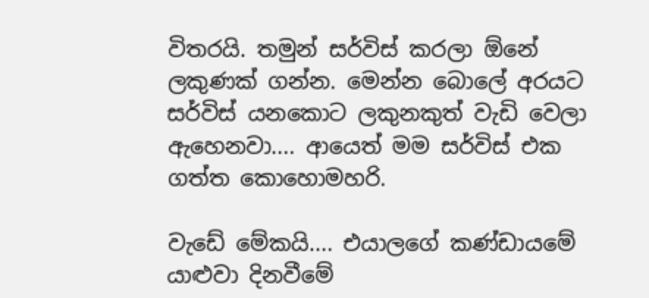විතරයි. තමුන් සර්විස් කරලා ඕනේ ලකුණක් ගන්න. මෙන්න බොලේ අරයට සර්විස් යනකොට ලකුනකුත් වැඩි වෙලා ඇහෙනවා.... ආයෙත් මම සර්විස් එක ගත්ත කොහොමහරි.

වැඩේ මේකයි.... එයාලගේ කණ්ඩායමේ යාළුවා දිනවීමේ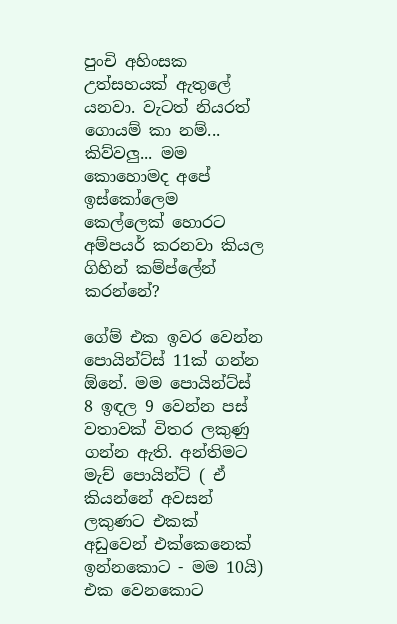පුංචි අහිංසක උත්සහයක් ඇතුලේ යනවා. වැටත් නියරත් ගොයම් කා නම්... කිව්වලු... මම කොහොමද අපේ ඉස්කෝලෙම කෙල්ලෙක් හොරට අම්පයර් කරනවා කියල ගිහින් කම්ප්ලේන් කරන්නේ?

ගේම් එක ඉවර වෙන්න පොයින්ට්ස් 11ක් ගන්න ඕනේ. මම පොයින්ට්ස් 8 ඉඳල 9 වෙන්න පස් වතාවක් විතර ලකුණු ගන්න ඇති. අන්තිමට මැච් පොයින්ට් ( ඒ කියන්නේ අවසන් ලකුණට එකක් අඩුවෙන් එක්කෙනෙක් ඉන්නකොට - මම 10යි) එක වෙනකොට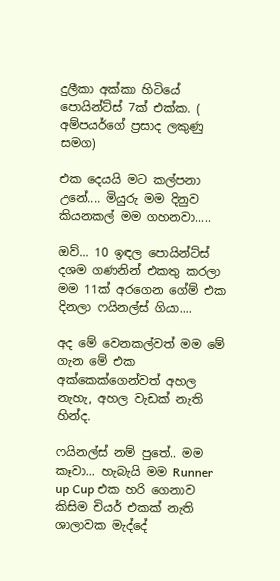දුලීකා අක්කා හිටියේ පොයින්ට්ස් 7ක් එක්ක. ( අම්පයර්ගේ ප්‍රසාද ලකුණු සමග)

එක දෙයයි මට කල්පනා උනේ.... මියුරු මම දිනුව කියනකල් මම ගහනවා.....

ඔව්... 10 ඉඳල පොයින්ට්ස් දශම ගණනින් එකතු කරලා මම 11ක් අරගෙන ගේම් එක දිනලා ෆයිනල්ස් ගියා....

අද මේ වෙනකල්වත් මම මේ ගැන මේ එක අක්කෙක්ගෙන්වත් අහල නැහැ, අහල වැඩක් නැති හින්ද.

ෆයිනල්ස් නම් පුතේ.. මම කෑවා... හැබැයි මම Runner up Cup එක හරි ගෙනාව කිසිම චියර් එකක් නැති ශාලාවක මැද්දේ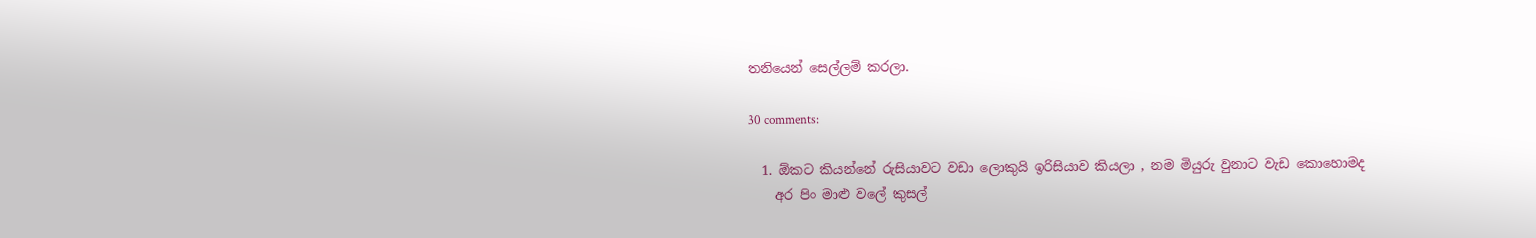තනියෙන් සෙල්ලම් කරලා.

30 comments:

  1. ඕකට කියන්නේ රුසියාවට වඩා ලොකුයි ඉරිසියාව කියලා , නම මියුරු වුනාට වැඩ කොහොමද
    අර පිං මාළු වලේ කුසල්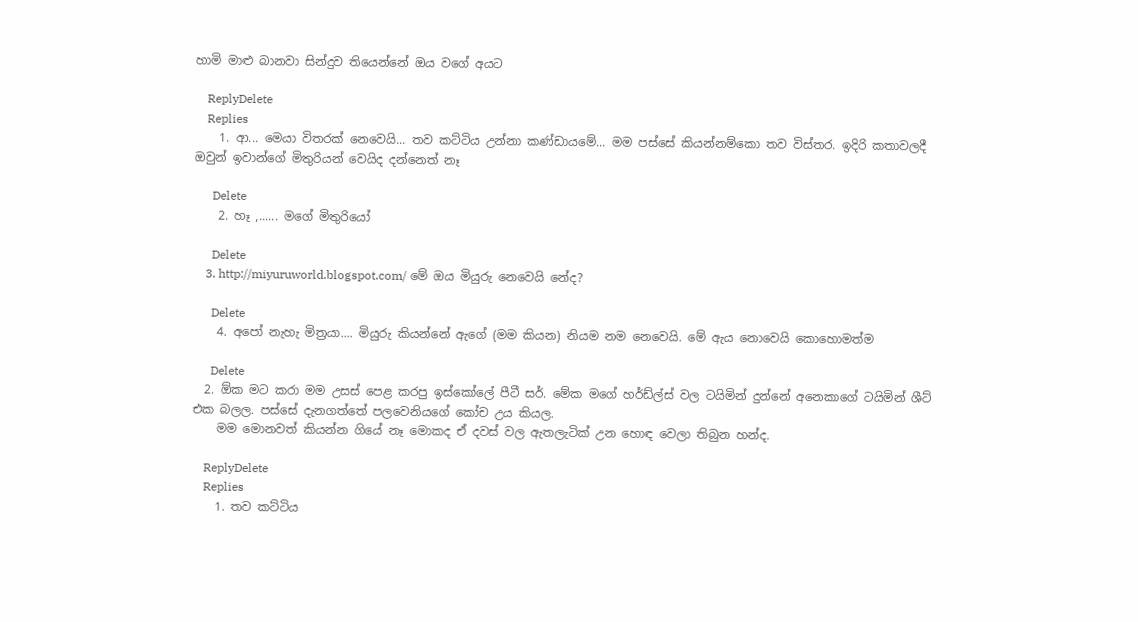හාමි මාළු බානවා සින්දුව තියෙන්නේ ඔය වගේ අයට

    ReplyDelete
    Replies
    1. ආ... මෙයා විතරක් නෙවෙයි... තව කට්ටිය උන්නා කණ්ඩායමේ... මම පස්සේ කියන්නම්කො තව විස්තර. ඉදිරි කතාවලදී ඔවුන් ඉවාන්ගේ මිතුරියන් වෙයිද දන්නෙත් නෑ

      Delete
    2. හෑ ,...... මගේ මිතුරියෝ

      Delete
    3. http://miyuruworld.blogspot.com/ මේ ඔය මියුරු නෙවෙයි නේද?

      Delete
    4. අපෝ නැහැ මිත්‍රයා.... මියුරු කියන්නේ ඇගේ (මම කියන) නියම නම නෙවෙයි. මේ ඇය නොවෙයි කොහොමත්ම

      Delete
  2. ඕක මට කරා මම උසස් පෙළ කරපු ඉස්කෝලේ පීටී සර්. මේක මගේ හර්ඩ්ල්ස් වල ටයිමින් දුන්නේ අනෙකාගේ ටයිමින් ශීට් එක බලල. පස්සේ දැනගත්තේ පලවෙනියගේ කෝච උය කියල.
    මම මොනවත් කියන්න ගියේ නෑ මොකද ඒ දවස් වල ඇතලැටික් උන හොඳ වෙලා තිබුන හන්ද.

    ReplyDelete
    Replies
    1. තව කට්ටිය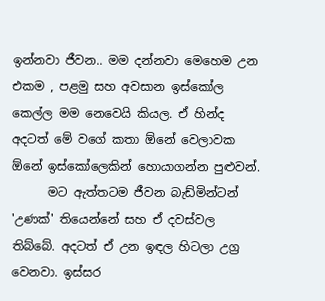ඉන්නවා ජීවන.. මම දන්නවා මෙහෙම උන එකම , පළමු සහ අවසාන ඉස්කෝල කෙල්ල මම නෙවෙයි කියල. ඒ හින්ද අදටත් මේ වගේ කතා ඕනේ වෙලාවක ඕනේ ඉස්කෝලෙකින් හොයාගන්න පුළුවන්.
      මට ඇත්තටම ජීවන බැඩ්මින්ටන් 'උණක්' තියෙන්නේ සහ ඒ දවස්වල තිබ්බේ. අදටත් ඒ උන ඉඳල හිටලා උග්‍ර වෙනවා. ඉස්සර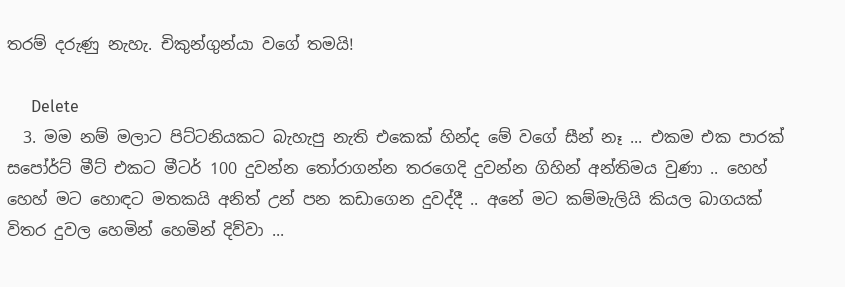තරම් දරුණු නැහැ. චිකුන්ගුන්යා වගේ තමයි!

      Delete
  3. මම නම් මලාට පිට්ටනියකට බැහැපු නැති එකෙක් හින්ද මේ වගේ සීන් නෑ ... එකම එක පාරක් සපෝර්ට් මීට් එකට මීටර් 100 දුවන්න තෝරාගන්න තරගෙදි දුවන්න ගිහින් අන්තිමය වුණා .. හෙහ් හෙහ් මට හොඳට මතකයි අනිත් උන් පන කඩාගෙන දුවද්දී .. අනේ මට කම්මැලියි කියල බාගයක් විතර දුවල හෙමින් හෙමින් දිව්වා ...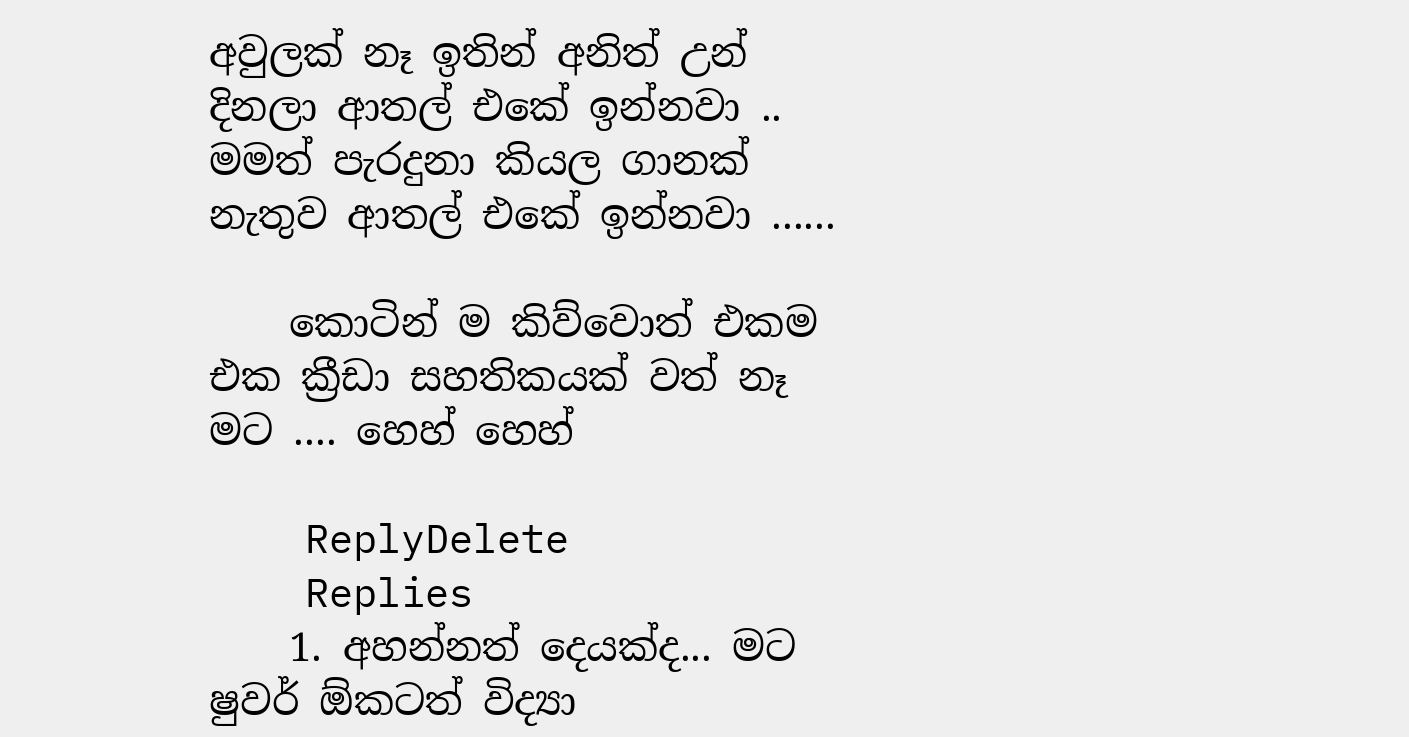අවුලක් නෑ ඉතින් අනිත් උන් දිනලා ආතල් එකේ ඉන්නවා .. මමත් පැරදුනා කියල ගානක් නැතුව ආතල් එකේ ඉන්නවා ......

    කොටින් ම කිව්වොත් එකම එක ක්‍රීඩා සහතිකයක් වත් නෑ මට .... හෙහ් හෙහ්

    ReplyDelete
    Replies
    1. අහන්නත් දෙයක්ද... මට ෂුවර් ඕකටත් විද්‍යා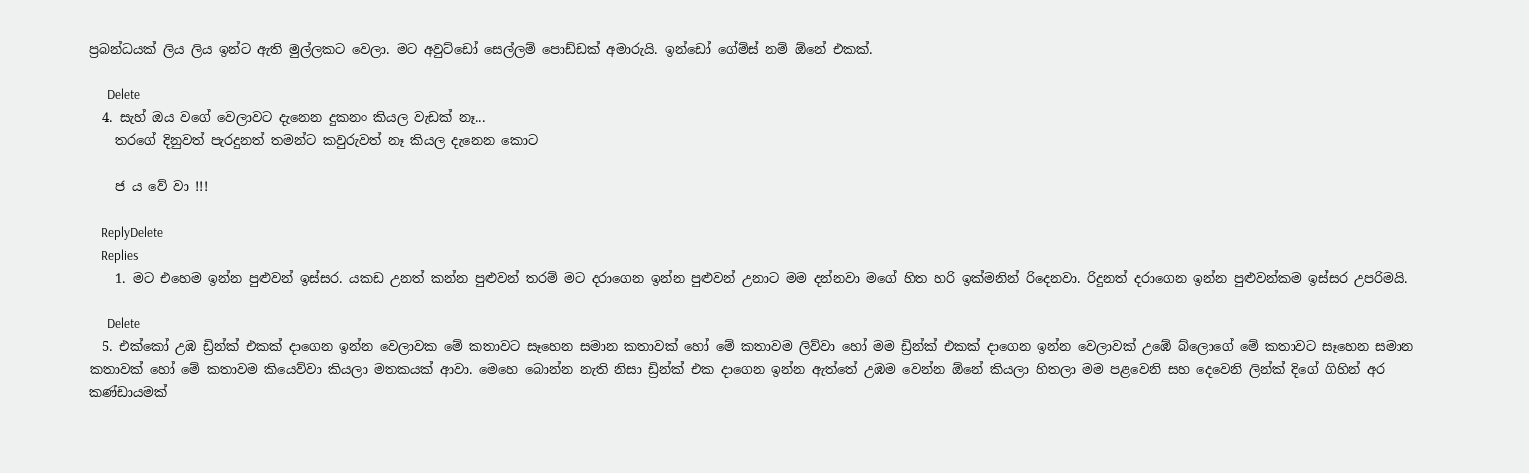ප්‍රබන්ධයක් ලිය ලිය ඉන්ට ඇති මුල්ලකට වෙලා. මට අවුට්ඩෝ සෙල්ලම් පොඩ්ඩක් අමාරුයි. ඉන්ඩෝ ගේම්ස් නම් ඕනේ එකක්.

      Delete
  4. සැහ් ඔය වගේ වෙලාවට දැනෙන දුකනං කියල වැඩක් නෑ...
    තරගේ දිනුවත් පැරදුනත් තමන්ට කවුරුවත් නෑ කියල දැනෙන කොට

    ජ ය වේ වා !!!

    ReplyDelete
    Replies
    1. මට එහෙම ඉන්න පුළුවන් ඉස්සර. යකඩ උනත් කන්න පුළුවන් තරම් මට දරාගෙන ඉන්න පුළුවන් උනාට මම දන්නවා මගේ හිත හරි ඉක්මනින් රිදෙනවා. රිදුනත් දරාගෙන ඉන්න පුළුවන්කම ඉස්සර උපරිමයි.

      Delete
  5. එක්කෝ උඹ ඩ්‍රින්ක් එකක් දාගෙන ඉන්න වෙලාවක මේ කතාවට සෑහෙන සමාන කතාවක් හෝ මේ කතාවම ලිව්වා හෝ මම ඩ්‍රින්ක් එකක් දාගෙන ඉන්න වෙලාවක් උඹේ බ්ලොගේ මේ කතාවට සෑහෙන සමාන කතාවක් හෝ මේ කතාවම කියෙව්වා කියලා මතකයක් ආවා. මෙහෙ බොන්න නැති නිසා ඩ්‍රින්ක් එක දාගෙන ඉන්න ඇත්තේ උඹම වෙන්න ඕනේ කියලා හිතලා මම පළවෙනි සහ දෙවෙනි ලින්ක් දිගේ ගිහින් අර කණ්ඩායමක්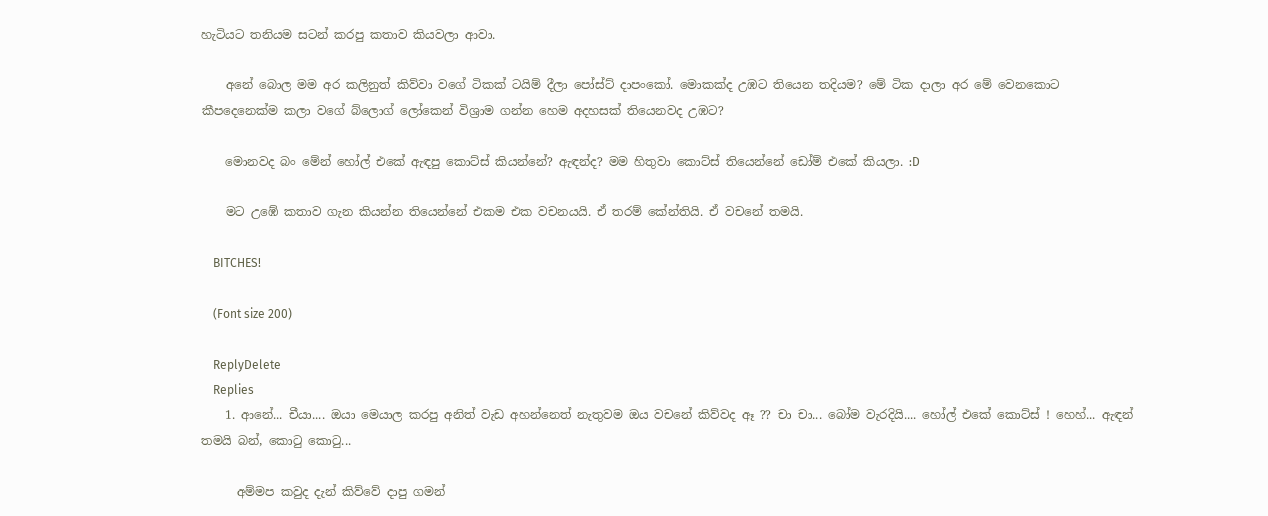හැටියට තනියම සටන් කරපු කතාව කියවලා ආවා.

    අනේ බොල මම අර කලිනුත් කිව්වා වගේ ටිකක් ටයිම් දීලා පෝස්ට් දාපංකෝ. මොකක්ද උඹට තියෙන තදියම? මේ ටික දාලා අර මේ වෙනකොට කීපදෙනෙක්ම කලා වගේ බ්ලොග් ලෝකෙන් විශ්‍රාම ගන්න හෙම අදහසක් තියෙනවද උඹට?

    මොනවද බං මේන් හෝල් එකේ ඇඳපු කොට්ස් කියන්නේ? ඇඳන්ද? මම හිතුවා කොට්ස් තියෙන්නේ ඩෝම් එකේ කියලා. :D

    මට උඹේ කතාව ගැන කියන්න තියෙන්නේ එකම එක වචනයයි. ඒ තරම් කේන්තියි. ඒ වචනේ තමයි.

    BITCHES!

    (Font size 200)

    ReplyDelete
    Replies
    1. ආනේ... චීයා.... ඔයා මෙයාල කරපු අනිත් වැඩ අහන්නෙත් නැතුවම ඔය වචනේ කිව්වද ඈ ?? චා චා... බෝම වැරදියි.... හෝල් එකේ කොට්ස් ! හෙහ්... ඇඳන් තමයි බන්, කොටු කොටු...

      අම්මප කවුද දැන් කිව්වේ දාපු ගමන්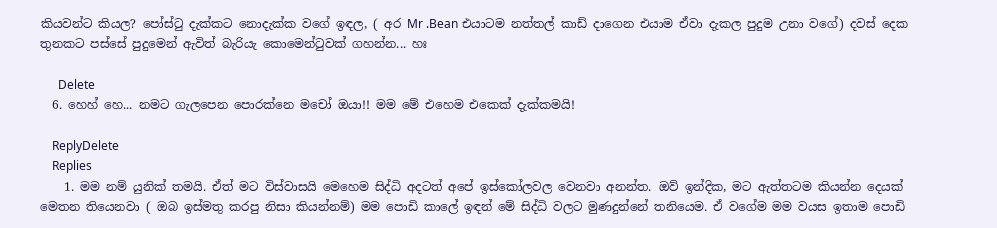කියවන්ට කියල? පෝස්ටු දැක්කට නොදැක්ක වගේ ඉඳල, ( අර Mr .Bean එයාටම නත්තල් කාඩ් දාගෙන එයාම ඒවා දැකල පුදුම උනා වගේ) දවස් දෙක තුනකට පස්සේ පුදුමෙන් ඇවිත් බැරියැ කොමෙන්ටුවක් ගහන්න... හඃ

      Delete
  6. හෙහ් හෙ... නමට ගැලපෙන පොරක්නෙ මචෝ ඔයා!! මම මේ එහෙම එකෙක් දැක්කමයි!

    ReplyDelete
    Replies
    1. මම නම් යුනික් තමයි. ඒත් මට විස්වාසයි මෙහෙම සිද්ධි අදටත් අපේ ඉස්කෝලවල වෙනවා අනන්ත. ඔව් ඉන්දික, මට ඇත්තටම කියන්න දෙයක් මෙතන තියෙනවා ( ඔබ ඉස්මතු කරපු නිසා කියන්නම්) මම පොඩි කාලේ ඉඳන් මේ සිද්ධි වලට මුණදුන්නේ තනියෙම. ඒ වගේම මම වයස ඉතාම පොඩි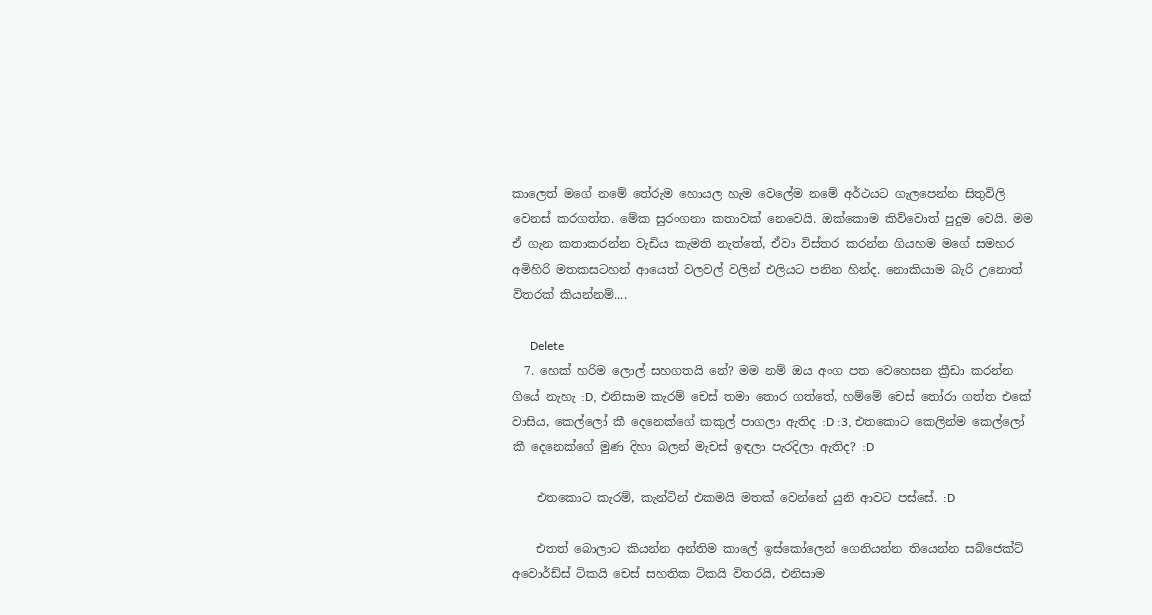කාලෙත් මගේ නමේ තේරුම හොයල හැම වෙලේම නමේ අර්ථයට ගැලපෙන්න සිතුවිලි වෙනස් කරගත්ත. මේක සුරංගනා කතාවක් නෙවෙයි. ඔක්කොම කිව්වොත් පුදුම වෙයි. මම ඒ ගැන කතාකරන්න වැඩිය කැමති නැත්තේ, ඒවා විස්තර කරන්න ගියහම මගේ සමහර අමිහිරි මතකසටහන් ආයෙත් වලවල් වලින් එලියට පනින හින්ද. නොකියාම බැරි උනොත් විතරක් කියන්නම්....

      Delete
  7. හෙක් හරිම ලොල් සහගතයි නේ? මම නම් ඔය අංග පත වෙහෙසන ක්‍රීඩා කරන්න ගියේ නැහැ :D, එනිසාම කැරම් චෙස් තමා තොර ගත්තේ, හම්මේ චෙස් තෝරා ගත්ත එකේ වාසිය, කෙල්ලෝ කී දෙනෙක්ගේ කකුල් පාගලා ඇතිද :D :3, එතකොට කෙලින්ම කෙල්ලෝ කී දෙනෙක්ගේ මුණ දිහා බලන් මැචස් ඉඳලා පැරදිලා ඇතිද? :D

    එතකොට කැරම්, කැන්ටින් එකමයි මතක් වෙන්නේ යුනි ආවට පස්සේ. :D

    එතත් බොලාට කියන්න අන්තිම කාලේ ඉස්කෝලෙන් ගෙනියන්න තියෙන්න සබ්ජෙක්ට් අවොර්ඩ්ස් ටිකයි චෙස් සහතික ටිකයි විතරයි, එනිසාම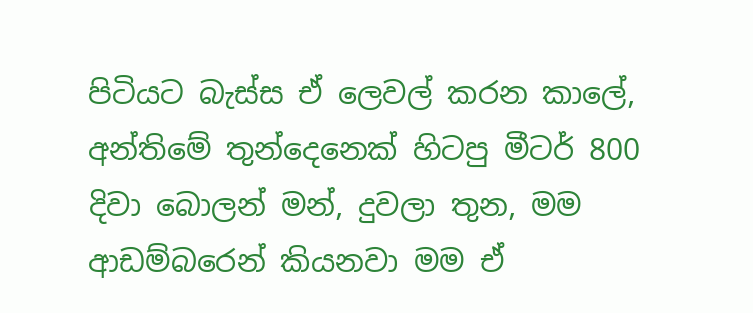පිටියට බැස්ස ඒ ලෙවල් කරන කාලේ, අන්තිමේ තුන්දෙනෙක් හිටපු මීටර් 800 දිවා බොලන් මන්, දුවලා තුන, මම ආඩම්බරෙන් කියනවා මම ඒ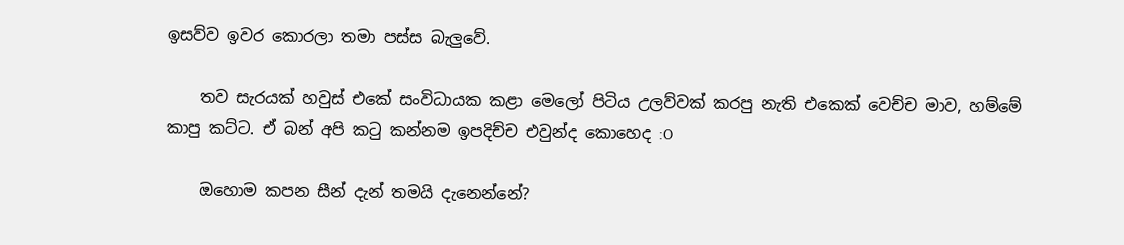ඉසව්ව ඉවර කොරලා තමා පස්ස බැලුවේ.

    තව සැරයක් හවුස් එකේ සංවිධායක කළා මෙලෝ පිටිය උලව්වක් කරපු නැති එකෙක් වෙච්ච මාව, හම්මේ කාපු කට්ට. ඒ බන් අපි කටු කන්නම ඉපදිච්ච එවුන්ද කොහෙද :O

    ඔහොම කපන සීන් දැන් තමයි දැනෙන්නේ?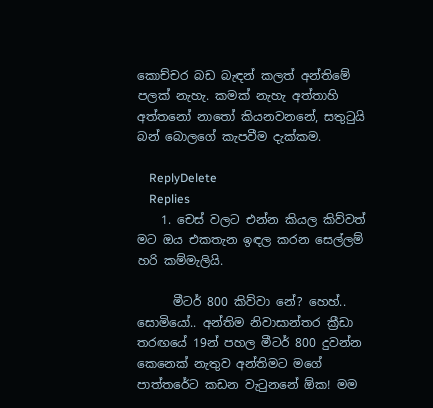කොච්චර බඩ බැඳන් කලත් අන්තිමේ පලක් නැහැ. කමක් නැහැ අත්තාහි අත්තනෝ නාතෝ කියනවනනේ, සතුටුයි බන් බොලගේ කැපවීම දැක්කම.

    ReplyDelete
    Replies
    1. චෙස් වලට එන්න කියල කිව්වත් මට ඔය එකතැන ඉඳල කරන සෙල්ලම් හරි කම්මැලියි.

      මීටර් 800 කිව්වා නේ? හෙහ්.. සොමියෝ.. අන්තිම නිවාසාන්තර ක්‍රීඩා තරඟයේ 19න් පහල මීටර් 800 දුවන්න කෙනෙක් නැතුව අන්තිමට මගේ පාත්තරේට කඩන වැටුනනේ ඕක! මම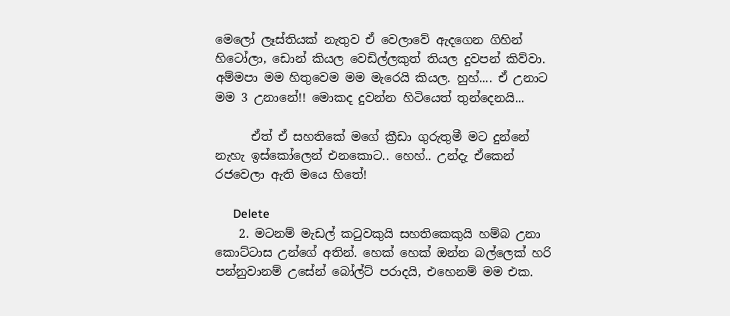මෙලෝ ලෑස්තියක් නැතුව ඒ වෙලාවේ ඇදගෙන ගිහින් හිටෝලා, ඩොන් කියල වෙඩිල්ලකුත් තියල දුවපන් කිව්වා. අම්මපා මම හිතුවෙම මම මැරෙයි කියල. හුහ්.... ඒ උනාට මම 3 උනානේ!! මොකද දුවන්න හිටියෙත් තුන්දෙනයි...

      ඒත් ඒ සහතිකේ මගේ ක්‍රීඩා ගුරුතුමී මට දුන්නේ නැහැ ඉස්කෝලෙන් එනකොට.. හෙහ්.. උන්දැ ඒකෙන් රජවෙලා ඇති මයෙ හිතේ!

      Delete
    2. මටනම් මැඩල් කටුවකුයි සහතිකෙකුයි හම්බ උනා කොට්ටාස උන්ගේ අතින්. හෙක් හෙක් ඔන්න බල්ලෙක් හරි පන්නුවානම් උසේන් බෝල්ට් පරාදයි, එහෙනම් මම එක.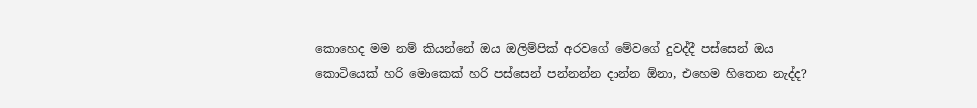කොහෙද මම නම් කියන්නේ ඔය ඔලිම්පික් අරවගේ මේවගේ දුවද්දී පස්සෙන් ඔය කොටියෙක් හරි මොකෙක් හරි පස්සෙන් පන්නන්න දාන්න ඕනා, එහෙම හිතෙන නැද්ද?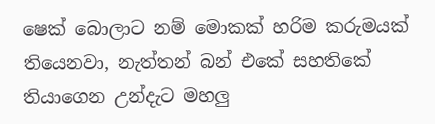ෂෙක් බොලාට නම් මොකක් හරිම කරුමයක් තියෙනවා, නැත්තන් බන් එකේ සහතිකේ තියාගෙන උන්දැට මහලු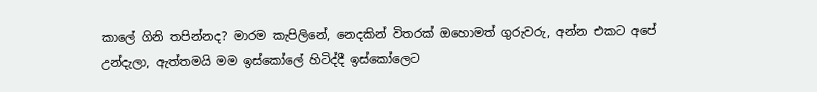කාලේ ගිනි තපින්නද? මාරම කැපිලිනේ, නෙදකින් විතරක් ඔහොමත් ගුරුවරු, අන්න එකට අපේ උන්දැලා, ඇත්තමයි මම ඉස්කෝලේ හිටිද්දී ඉස්කෝලෙට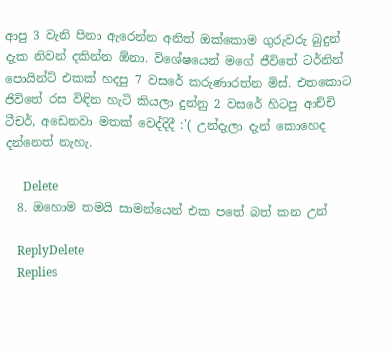ආපු 3 වැනි පිනා ඇරෙන්න අනිත් ඔක්කොම ගුරුවරු බුදුන් දැක නිවන් දකින්න ඕනා. විශේෂයෙන් මගේ ජීවිතේ ටර්නින් පොයින්ට් එකක් හදපු 7 වසරේ කරුණාරත්න මිස්. එතකොට ජිවිතේ රස විඳින හැටි කියලා දුන්නු 2 වසරේ හිටපු ආච්චි ටීචර්, අඩෙනවා මතක් වෙද්දිදී :'( උන්දැලා දැන් කොහෙද දන්නෙත් නැහැ.

      Delete
  8. ඔහොම තමයි සාමන්යෙන් එක පතේ බත් කන උන්

    ReplyDelete
    Replies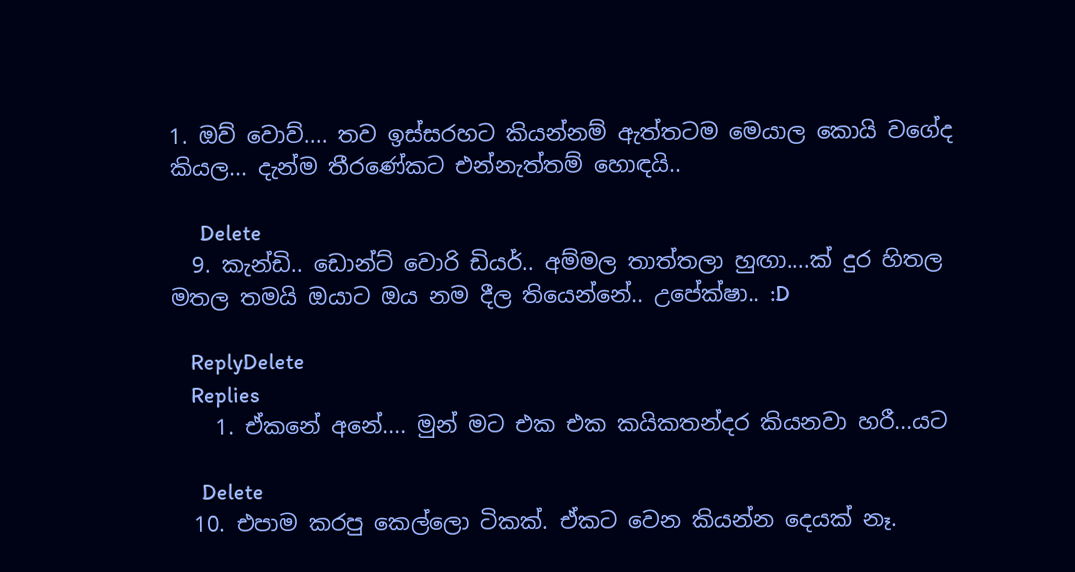1. ඔව් වොව්.... තව ඉස්සරහට කියන්නම් ඇත්තටම මෙයාල කොයි වගේද කියල... දැන්ම තීරණේකට එන්නැත්තම් හොඳයි..

      Delete
  9. කැන්ඩි.. ඩොන්ට් වොරි ඩියර්.. අම්මල තාත්තලා හුඟා....ක් දුර හිතල මතල තමයි ඔයාට ඔය නම දීල තියෙන්නේ.. උපේක්ෂා.. :D

    ReplyDelete
    Replies
    1. ඒකනේ අනේ.... මුන් මට එක එක කයිකතන්දර කියනවා හරී...යට

      Delete
  10. එපාම කරපු කෙල්ලො ටිකක්. ඒකට වෙන කියන්න දෙයක් නෑ.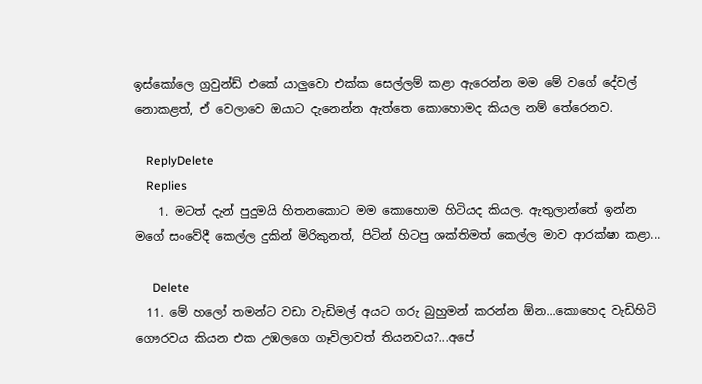ඉස්කෝලෙ ග්‍රවුන්ඩ් එකේ යාලුවො එක්ක සෙල්ලම් කළා ඇරෙන්න මම මේ වගේ දේවල් නොකළත්, ඒ වෙලාවෙ ඔයාට දැනෙන්න ඇත්තෙ කොහොමද කියල නම් තේරෙනව.

    ReplyDelete
    Replies
    1. මටත් දැන් පුදුමයි හිතනකොට මම කොහොම හිටියද කියල. ඇතුලාන්තේ ඉන්න මගේ සංවේදී කෙල්ල දුකින් මිරිකුනත්, පිටින් හිටපු ශක්තිමත් කෙල්ල මාව ආරක්ෂා කළා...

      Delete
  11. මේ හලෝ තමන්ට වඩා වැඩිමල් අයට ගරු බුහුමන් කරන්න ඕන...කොහෙද වැඩිහිටි ගෞරවය කියන එක උඹලගෙ ගෑවිලාවත් තියනවය?...අපේ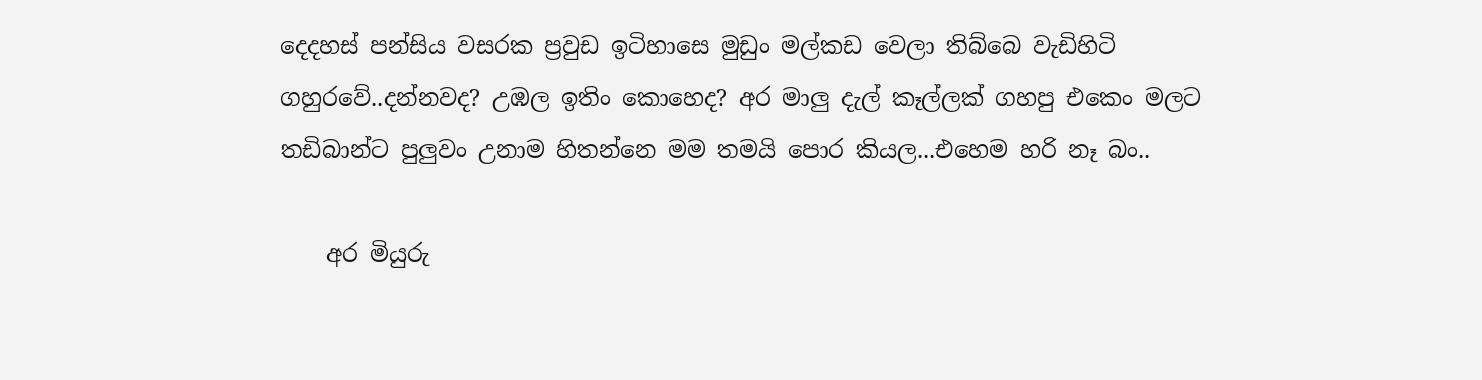දෙදහස් පන්සිය වසරක ප්‍රවුඩ ඉටිහාසෙ මුඩුං මල්කඩ වෙලා තිබ්බෙ වැඩිහිටි ගහුරවේ..දන්නවද? උඹල ඉතිං කොහෙද? අර මාලු දැල් කෑල්ලක් ගහපු එකෙං මලට තඩිබාන්ට පුලුවං උනාම හිතන්නෙ මම තමයි පොර කියල...එහෙම හරි නෑ බං..

    අර මියුරු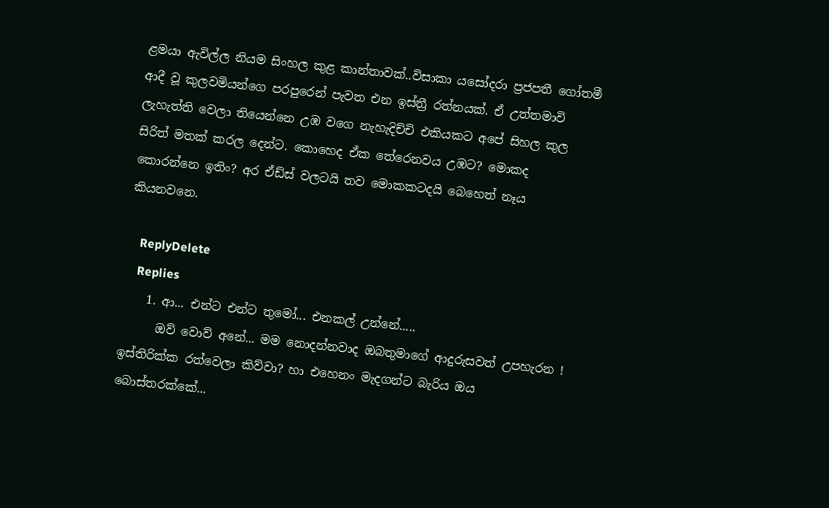ළමයා ඇවිල්ල නියම සිංහල කුළ කාන්තාවක්..විසාකා යසෝදරා ප්‍රජපතී ගෝතමී ආදී වූ කුලවමියන්ගෙ පරපුරෙන් පැවත එන ඉස්ත්‍රී රත්නයක්. ඒ උත්තමාවි ලැහැත්ති වෙලා තියෙන්නෙ උඹ වගෙ නැහැදිච්චි එකියකට අපේ සිහල කුල සිරිත් මතක් කරල දෙන්ට. කොහෙද ඒක තේරෙනවය උඹට? මොකද කොරන්නෙ ඉතිං? අර ඒඩ්ස් වලටයි තව මොකකටදයි බෙහෙත් නෑය කියනවනෙ.

    ReplyDelete
    Replies
    1. ආ... එන්ට එන්ට තුමෝ... එනකල් උන්නේ.....
      ඔව් වොව් අනේ... මම නොදන්නවාද ඔබතුමාගේ ආදුරුසවත් උපහැරන ! ඉස්තිරික්ක රත්වෙලා කිව්වා? හා එහෙනං මැදගන්ට බැරිය ඔය බොස්තරක්කේ...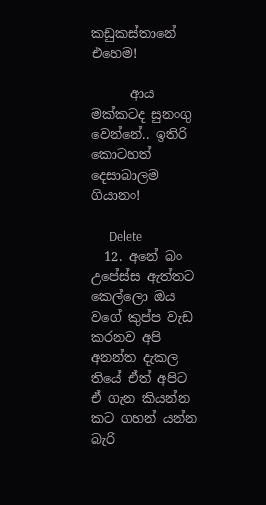කඩුකස්තානේ එහෙම!

      ආය මක්කටද සුනංගු වෙන්නේ.. ඉතිරි කොටහත් දෙසාබාලම ගියානං!

      Delete
  12. අනේ බං උපේස්ස ඇත්තට කෙල්ලො ඔය වගේ කුප්ප වැඩ කරනව අපි අනන්ත දැකල තියේ ඒත් අපිට ඒ ගැන කියන්න කට ගහන් යන්න බැරි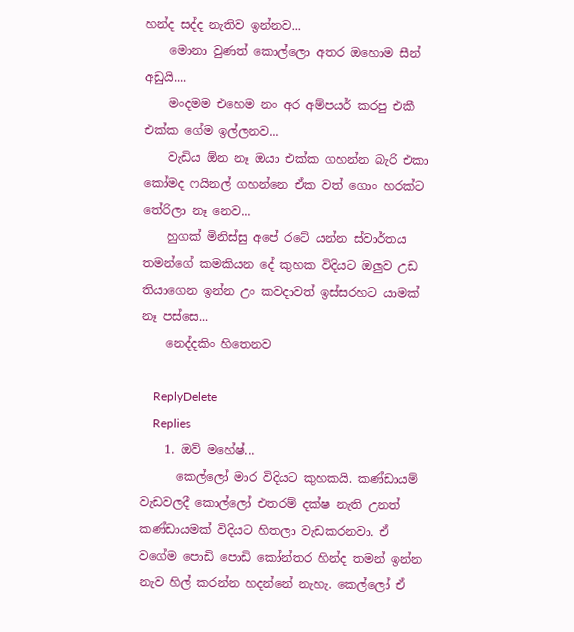හන්ද සද්ද නැතිව ඉන්නව...
    මොනා වුණත් කොල්ලො අතර ඔහොම සීන් අඩුයි....
    මංදමම එහෙම නං අර අම්පයර් කරපු එකී එක්ක ගේම ඉල්ලනව...
    වැඩිය ඕන නෑ ඔයා එක්ක ගහන්න බැරි එකා කෝමද ෆයිනල් ගහන්නෙ ඒක වත් ගොං හරක්ට තේරිලා නෑ නෙව...
    හුගක් මිනිස්සු අපේ රටේ යන්න ස්වාර්තය තමන්ගේ කමකියන දේ කුහක විදියට ඔලුව උඩ තියාගෙන ඉන්න උං කවදාවත් ඉස්සරහට යාමක් නෑ පස්සෙ...
    නෙද්දකිං හිතෙනව

    ReplyDelete
    Replies
    1. ඔව් මහේෂ්...
      කෙල්ලෝ මාර විදියට කුහකයි. කණ්ඩායම් වැඩවලදී කොල්ලෝ එතරම් දක්ෂ නැති උනත් කණ්ඩායමක් විදියට හිතලා වැඩකරනවා. ඒ වගේම පොඩි පොඩි කෝන්තර හින්ද තමන් ඉන්න නැව හිල් කරන්න හදන්නේ නැහැ. කෙල්ලෝ ඒ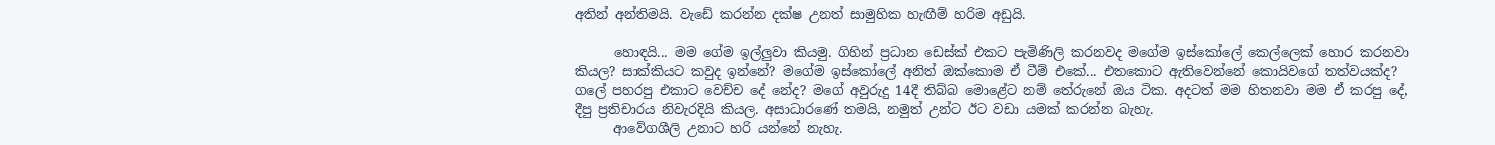අතින් අන්තිමයි. වැඩේ කරන්න දක්ෂ උනත් සාමුහික හැඟීම් හරිම අඩුයි.

      හොඳයි... මම ගේම ඉල්ලුවා කියමු. ගිහින් ප්‍රධාන ඩෙස්ක් එකට පැමිණිලි කරනවද මගේම ඉස්කෝලේ කෙල්ලෙක් හොර කරනවා කියල? සාක්කියට කවුද ඉන්නේ? මගේම ඉස්කෝලේ අනිත් ඔක්කොම ඒ ටීම් එකේ... එතකොට ඇතිවෙන්නේ කොයිවගේ තත්වයක්ද? ගලේ පහරපු එකාට වෙච්ච දේ නේද? මගේ අවුරුදු 14දී තිබ්බ මොළේට නම් තේරුනේ ඔය ටික. අදටත් මම හිතනවා මම ඒ කරපු දේ, දීපු ප්‍රතිචාරය නිවැරදියි කියල. අසාධාරණේ තමයි, නමුත් උන්ට ඊට වඩා යමක් කරන්න බැහැ.
      ආවේගශීලි උනාට හරි යන්නේ නැහැ.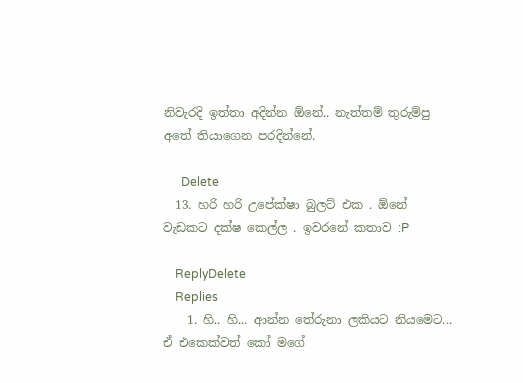නිවැරදි ඉත්තා අදින්න ඕනේ.. නැත්තම් තුරුම්පු අතේ තියාගෙන පරදින්නේ.

      Delete
  13. හරි හරි උපේක්ෂා බුලට් එක . ඕනේ වැඩකට දක්ෂ කෙල්ල . ඉවරනේ කතාව :P

    ReplyDelete
    Replies
    1. හි.. හි... ආන්න තේරුනා ලකියට නියමෙට... ඒ එකෙක්වත් කෝ මගේ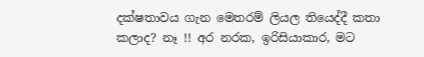දක්ෂතාවය ගැන මෙතරම් ලියල තියෙද්දී කතා කලාද? නෑ !! අර නරක, ඉරිසියාකාර, මට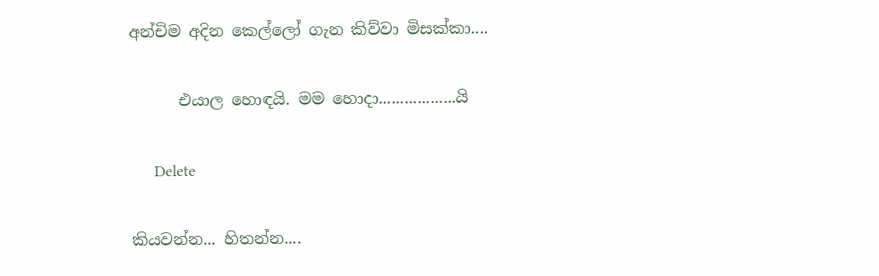අන්චිම අදින කෙල්ලෝ ගැන කිව්වා මිසක්කා....

      එයාල හොඳයි. මම හොදා..................යි

      Delete

කියවන්න... හිතන්න....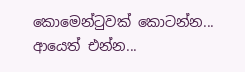කොමෙන්ටුවක් කොටන්න... ආයෙත් එන්න...